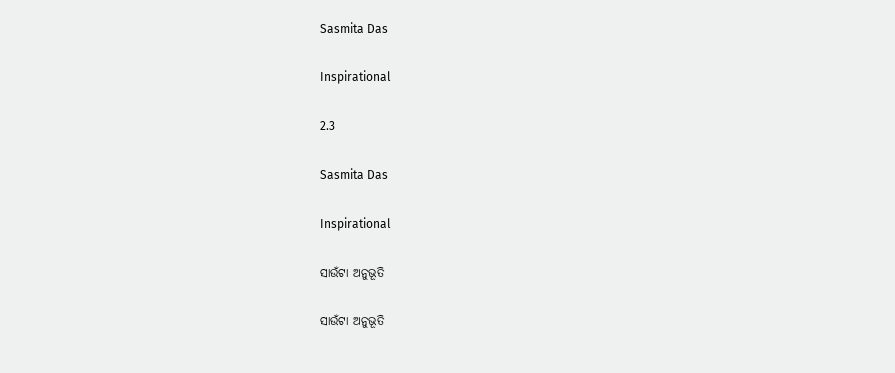Sasmita Das

Inspirational

2.3

Sasmita Das

Inspirational

ସାଉଁଟା ଅନୁଭୂତି

ସାଉଁଟା ଅନୁଭୂତି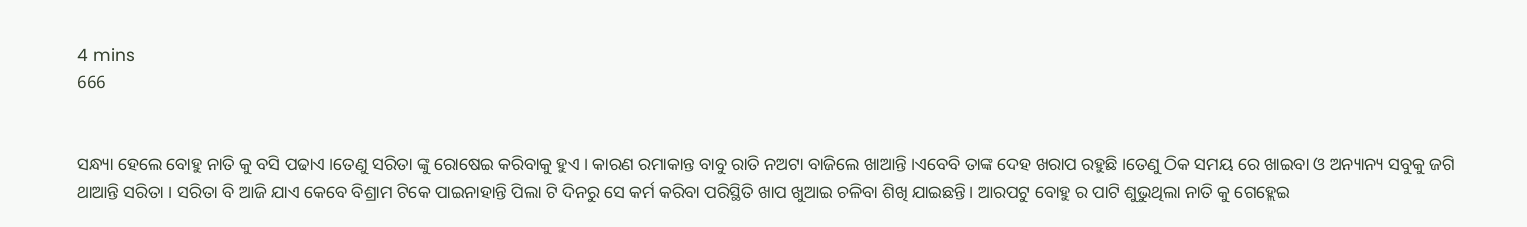4 mins
666


ସନ୍ଧ୍ୟା ହେଲେ ବୋହୁ ନାତି କୁ ବସି ପଢାଏ ।ତେଣୁ ସରିତା ଙ୍କୁ ରୋଷେଇ କରିବାକୁ ହୁଏ । କାରଣ ରମାକାନ୍ତ ବାବୁ ରାତି ନଅଟା ବାଜିଲେ ଖାଆନ୍ତି ।ଏବେବି ତାଙ୍କ ଦେହ ଖରାପ ରହୁଛି ।ତେଣୁ ଠିକ ସମୟ ରେ ଖାଇବା ଓ ଅନ୍ୟାନ୍ୟ ସବୁକୁ ଜଗି ଥାଆନ୍ତି ସରିତା । ସରିତା ବି ଆଜି ଯାଏ କେବେ ବିଶ୍ରାମ ଟିକେ ପାଇନାହାନ୍ତି ପିଲା ଟି ଦିନରୁ ସେ କର୍ମ କରିବା ପରିସ୍ଥିତି ଖାପ ଖୁଆଇ ଚଳିବା ଶିଖି ଯାଇଛନ୍ତି। ଆରପଟୁ ବୋହୁ ର ପାଟି ଶୁଭୁଥିଲା ନାତି କୁ ଗେହ୍ଲେଇ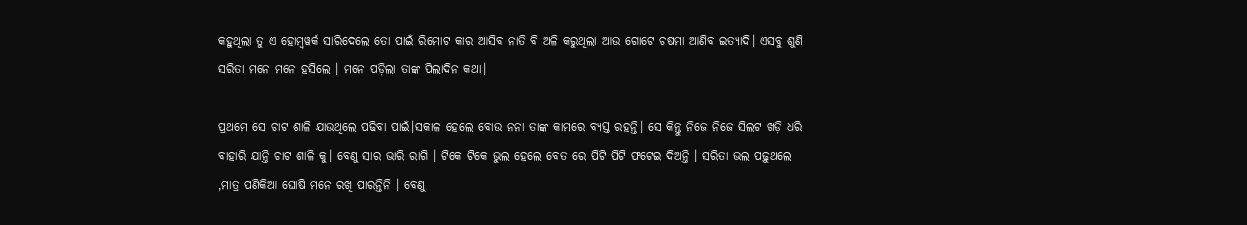କହୁଥିଲା ତୁ ଏ ହୋମ୍ୱୱର୍କ ସାରିଦେଲେ ତୋ ପାଇଁ ରିମୋଟ କାର ଆସିବ ନାତି ବି ଅଳି କରୁଥିଲା ଆଉ ଗୋଟେ ଚଷମା ଆଣିବ ଇତ୍ୟାଦି। ଏସବୁ ଶୁଣି ସରିତା ମନେ ମନେ ହସିଲେ । ମନେ ପଡ଼ିଲା ତାଙ୍କ ପିଲାଦିନ କଥା।

ପ୍ରଥମେ ସେ ଚାଟ ଶାଳି ଯାଉଥିଲେ ପଢିବା ପାଇଁ।ସକାଳ ହେଲେ ବୋଉ ନନା ତାଙ୍କ କାମରେ ବ୍ୟସ୍ତ ରହନ୍ତି। ସେ କିନ୍ତୁ ନିଜେ ନିଜେ ସିଲଟ ଖଡ଼ି ଧରି ବାହାରି ଯାନ୍ତି ଚାଟ ଶାଳି କୁ। ବେଣୁ ସାର ଭାରି ରାଗି । ଟିକେ ଟିକେ ଭୁଲ ହେଲେ ବେତ ରେ ପିଟି ପିଟି ଫଟେଇ ଦିଅନ୍ତି । ସରିତା ଭଲ ପଢ଼ୁଥଲେ ,ମାତ୍ର ପଣିକିଆ ଘୋଷି ମନେ ରଖି ପାରନ୍ତିନି । ବେଣୁ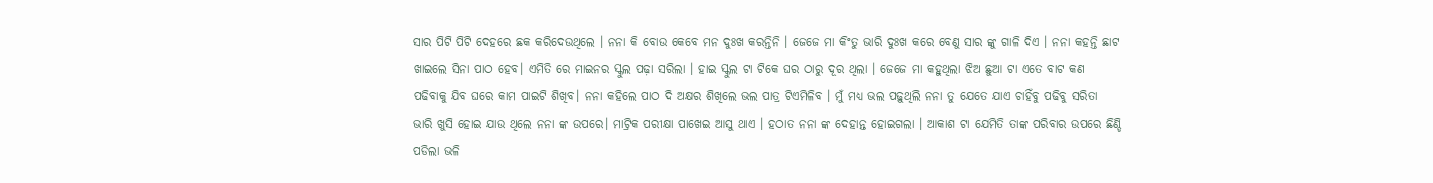ସାର ପିଟି ପିଟି ଦେହରେ ଛକ କରିଦେଉଥିଲେ । ନନା କି ବୋଉ କେବେ ମନ ଦୁଃଖ କରନ୍ତିନି । ଜେଜେ ମା କିଂତୁ ଭାରି ଦୁଃଖ କରେ ବେଣୁ ସାର ଙ୍କୁ ଗାଳି ଦିଏ । ନନା କହନ୍ତି ଛାଟ ଖାଇଲେ ସିନା ପାଠ ହେବ। ଏମିତି ରେ ମାଇନର ସ୍କୁଲ ପଢ଼ା ସରିଲା । ହାଇ ସ୍କୁଲ ଟା ଟିକେ ଘର ଠାରୁ ଦୂର ଥିଲା । ଜେଜେ ମା କହୁଥିଲା ଝିଅ ଛୁଆ ଟା ଏତେ ବାଟ କଣ ପଢିବାକୁ ଯିବ ଘରେ କାମ ପାଇଟି ଶିଖିବ। ନନା କହିଲେ ପାଠ ଦି ଅକ୍ଷର ଶିଖିଲେ ଭଲ ପାତ୍ର ଟିଏମିଳିବ । ମୁଁ ମଧ୍ୟ ଭଲ ପଢ଼ୁଥିଲି ନନା ତୁ ଯେତେ ଯାଏ ଚାହିଁବୁ ପଢିବୁ ସରିତା ଭାରି ଖୁସି ହୋଇ ଯାଉ ଥିଲେ ନନା ଙ୍କ ଉପରେ। ମାଟ୍ରିକ ପରୀକ୍ଷା ପାଖେଇ ଆସୁ ଥାଏ । ହଠାତ ନନା ଙ୍କ ଦେହାନ୍ତ ହୋଇଗଲା । ଆକାଶ ଟା ଯେମିତି ତାଙ୍କ ପରିବାର ଉପରେ ଛିଣ୍ଡି ପଡିଲା ଭଳି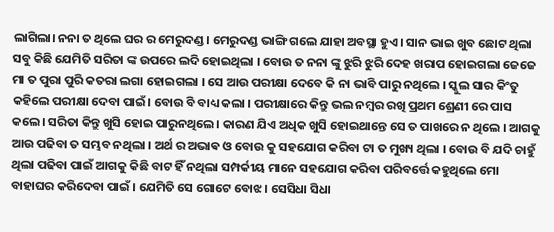ଲାଗିଲା। ନନା ତ ଥିଲେ ଘର ର ମେରୁଦଣ୍ଡ । ମେରୁଦଣ୍ଡ ଭାଙ୍ଗି ଗଲେ ଯାହା ଅବସ୍ଥା ହୁଏ । ସାନ ଭାଇ ଖୁବ ଛୋଟ ଥିଲା ସବୁ କିଛି ଯେମିତି ସରିତା ଙ୍କ ଉପରେ ଲଦି ହୋଇଥିଲା । ବୋଉ ତ ନନା ଙ୍କୁ ଝୁରି ଝୁରି ଦେହ ଖରାପ ହୋଇଗଲା ଜେଜେ ମା ତ ପୁରା ପୁରି କତରା ଲଗା ହୋଇଗଲା । ସେ ଆଉ ପରୀକ୍ଷା ଦେବେ କି ନା ଭାବି ପାରୁ ନଥିଲେ । ସ୍କୁଲ ସାର କିଂତୁ କହିଲେ ପରୀକ୍ଷା ଦେବା ପାଇଁ। ବୋଉ ବି ବାଧ୍ୟ କଲା । ପରୀକ୍ଷାରେ କିନ୍ତୁ ଭଲ ନମ୍ବର ରଖି ପ୍ରଥମ ଶ୍ରେଣୀ ରେ ପାସ କଲେ। ସରିତା କିନ୍ତୁ ଖୁସି ହୋଇ ପାରୁନଥିଲେ । କାରଣ ଯିଏ ଅଧିକ ଖୁସି ହୋଇଥାନ୍ତେ ସେ ତ ପାଖରେ ନ ଥିଲେ । ଆଗକୁ ଆଉ ପଢିବା ତ ସମ୍ଭବ ନଥିଲା । ଅର୍ଥ ର ଅଭାଵ ଓ ବୋଉ କୁ ସହଯୋଗ କରିବା ଟା ତ ମୁଖ୍ୟ ଥିଲା । ବୋଉ ବି ଯଦି ଚାହୁଁ ଥିଲା ପଢିବା ପାଇଁ ଆଗକୁ କିଛି ବାଟ ହିଁ ନଥିଲା ସମ୍ପର୍କୀୟ ମାନେ ସହଯୋଗ କରିବା ପରିବର୍ତ୍ତେ କହୁଥିଲେ ମୋ ବାହାଘର କରିଦେବା ପାଇଁ । ଯେମିତି ସେ ଗୋଟେ ବୋଝ । ସେସିଧା ସିଧା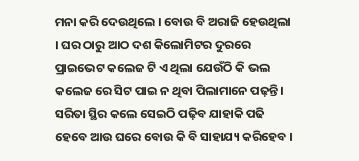ମନା କରି ଦେଉଥିଲେ । ବୋଉ ବି ଅରାଜି ହେଉଥିଲା । ଘର ଠାରୁ ଆଠ ଦଶ କିଲୋମିଟର ଦୁରରେ ପ୍ରାଇଭେଟ କଲେଜ ଟି ଏ ଥିଲା ଯେଉଁଠି କି ଭଲ କଲେଜ ରେ ସିଟ ପାଇ ନ ଥିବା ପିଲାମାନେ ପଢ଼ନ୍ତି। ସରିତା ସ୍ଥିର କଲେ ସେଇଠି ପଢ଼ିବ ଯାହାକି ପଢି ହେବେ ଆଉ ଘରେ ବୋଉ କି ବି ସାହାଯ୍ୟ କରିହେବ ।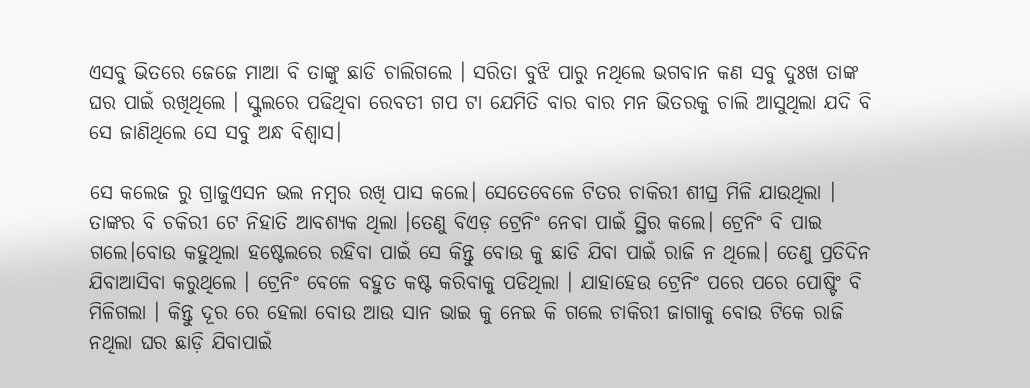ଏସବୁ ଭିତରେ ଜେଜେ ମାଆ ବି ତାଙ୍କୁ ଛାଡି ଚାଲିଗଲେ । ସରିତା ବୁଝି ପାରୁ ନଥିଲେ ଭଗବାନ କଣ ସବୁ ଦୁଃଖ ତାଙ୍କ ଘର ପାଇଁ ରଖିଥିଲେ । ସ୍କୁଲରେ ପଢିଥିବା ରେବତୀ ଗପ ଟା ଯେମିତି ବାର ବାର ମନ ଭିତରକୁ ଚାଲି ଆସୁଥିଲା ଯଦି ବି ସେ ଜାଣିଥିଲେ ସେ ସବୁ ଅନ୍ଧ ବିଶ୍ୱାସ।

ସେ କଲେଜ ରୁ ଗ୍ରାଜୁଏସନ ଭଲ ନମ୍ବର ରଖି ପାସ କଲେ। ସେତେବେଳେ ଟିତର ଚାକିରୀ ଶୀଘ୍ର ମିଳି ଯାଉଥିଲା । ତାଙ୍କର ବି ଚକିରୀ ଟେ ନିହାତି ଆବଶ୍ୟକ ଥିଲା ।ତେଣୁ ବିଏଡ଼ ଟ୍ରେନିଂ ନେବା ପାଇଁ ସ୍ଥିର କଲେ। ଟ୍ରେନିଂ ବି ପାଇ ଗଲେ।ବୋଉ କହୁଥିଲା ହଷ୍ଟେଲରେ ରହିବା ପାଇଁ ସେ କିନ୍ତୁ ବୋଉ କୁ ଛାଡି ଯିବା ପାଇଁ ରାଜି ନ ଥିଲେ। ତେଣୁ ପ୍ରତିଦିନ ଯିବାଆସିବା କରୁଥିଲେ । ଟ୍ରେନିଂ ବେଳେ ବହୁତ କଷ୍ଟ କରିବାକୁ ପଡିଥିଲା । ଯାହାହେଉ ଟ୍ରେନିଂ ପରେ ପରେ ପୋଷ୍ଟିଂ ବି ମିଳିଗଲା । କିନ୍ତୁ ଦୂର ରେ ହେଲା ବୋଉ ଆଉ ସାନ ଭାଇ କୁ ନେଇ କି ଗଲେ ଚାକିରୀ ଜାଗାକୁ ବୋଉ ଟିକେ ରାଜି ନଥିଲା ଘର ଛାଡ଼ି ଯିବାପାଇଁ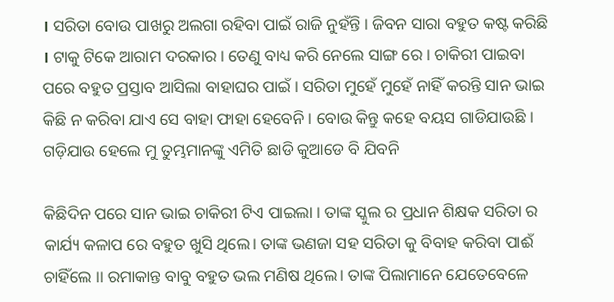। ସରିତା ବୋଉ ପାଖରୁ ଅଲଗା ରହିବା ପାଇଁ ରାଜି ନୁହଁନ୍ତି । ଜିବନ ସାରା ବହୁତ କଷ୍ଟ କରିଛି । ଟାକୁ ଟିକେ ଆରାମ ଦରକାର । ତେଣୁ ବାଧ୍ୟ କରି ନେଲେ ସାଙ୍ଗ ରେ । ଚାକିରୀ ପାଇବା ପରେ ବହୁତ ପ୍ରସ୍ତାବ ଆସିଲା ବାହାଘର ପାଇଁ । ସରିତା ମୁହେଁ ମୁହେଁ ନାହିଁ କରନ୍ତି ସାନ ଭାଇ କିଛି ନ କରିବା ଯାଏ ସେ ବାହା ଫାହା ହେବେନି । ବୋଉ କିନ୍ତୁ କହେ ବୟସ ଗାଡିଯାଉଛି । ଗଡ଼ିଯାଉ ହେଲେ ମୁ ତୁମ୍ଭମାନଙ୍କୁ ଏମିତି ଛାଡି କୁଆଡେ ବି ଯିବନି

କିଛିଦିନ ପରେ ସାନ ଭାଇ ଚାକିରୀ ଟିଏ ପାଇଲା । ତାଙ୍କ ସ୍କୁଲ ର ପ୍ରଧାନ ଶିକ୍ଷକ ସରିତା ର କାର୍ଯ୍ୟ କଳାପ ରେ ବହୁତ ଖୁସି ଥିଲେ। ତାଙ୍କ ଭଣଜା ସହ ସରିତା କୁ ବିବାହ କରିବା ପାଈଁ ଚାହିଁଲେ ।। ରମାକାନ୍ତ ବାବୁ ବହୁତ ଭଲ ମଣିଷ ଥିଲେ। ତାଙ୍କ ପିଲାମାନେ ଯେତେବେଳେ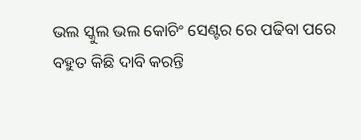ଭଲ ସ୍କୁଲ ଭଲ କୋଚିଂ ସେଣ୍ଟର ରେ ପଢିବା ପରେ ବହୁତ କିଛି ଦାବି କରନ୍ତି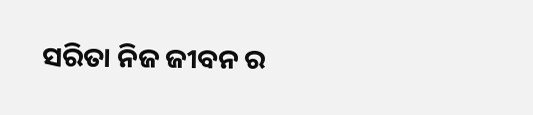ସରିତା ନିଜ ଜୀବନ ର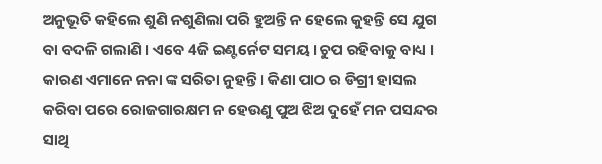ଅନୁଭୂତି କହିଲେ ଶୁଣି ନଶୁଣିଲା ପରି ହୁଅନ୍ତି ନ ହେଲେ କୁହନ୍ତି ସେ ଯୁଗ ବା ବଦଳି ଗଲାଣି । ଏବେ 4ଜି ଇଣ୍ଟର୍ନେଟ ସମୟ। ଚୁପ ରହିବାକୁ ବାଧ୍ୟ । କାରଣ ଏମାନେ ନନା ଙ୍କ ସରିତା ନୁହନ୍ତି । କିଣା ପାଠ ର ଡିଗ୍ରୀ ହାସଲ କରିବା ପରେ ରୋଜଗାରକ୍ଷମ ନ ହେଉଣୁ ପୁଅ ଝିଅ ଦୁହେଁ ମନ ପସନ୍ଦର ସାଥି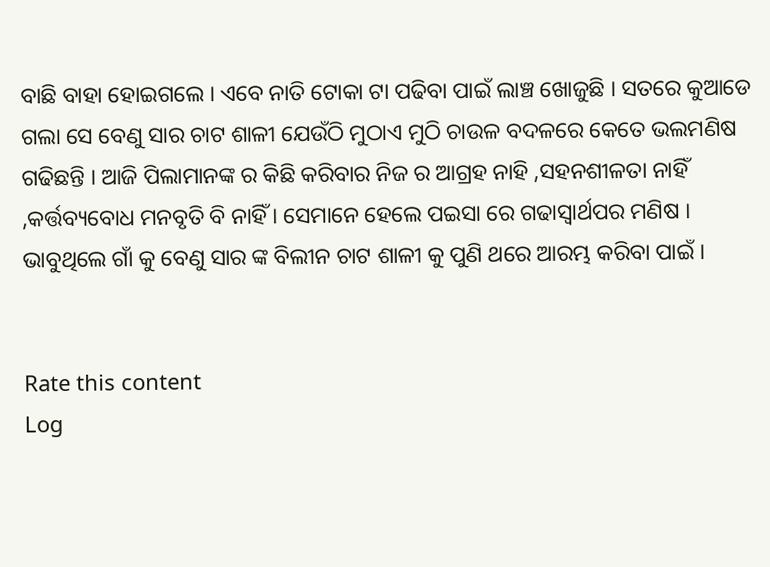ବାଛି ବାହା ହୋଇଗଲେ । ଏବେ ନାତି ଟୋକା ଟା ପଢିବା ପାଇଁ ଲାଞ୍ଚ ଖୋଜୁଛି । ସତରେ କୁଆଡେ ଗଲା ସେ ବେଣୁ ସାର ଚାଟ ଶାଳୀ ଯେଉଁଠି ମୁଠାଏ ମୁଠି ଚାଉଳ ବଦଳରେ କେତେ ଭଲମଣିଷ ଗଢିଛନ୍ତି । ଆଜି ପିଲାମାନଙ୍କ ର କିଛି କରିବାର ନିଜ ର ଆଗ୍ରହ ନାହି ,ସହନଶୀଳତା ନାହିଁ ,କର୍ତ୍ତବ୍ୟବୋଧ ମନବୃତି ବି ନାହିଁ । ସେମାନେ ହେଲେ ପଇସା ରେ ଗଢାସ୍ୱାର୍ଥପର ମଣିଷ । ଭାବୁଥିଲେ ଗାଁ କୁ ବେଣୁ ସାର ଙ୍କ ବିଲୀନ ଚାଟ ଶାଳୀ କୁ ପୁଣି ଥରେ ଆରମ୍ଭ କରିବା ପାଇଁ ।


Rate this content
Log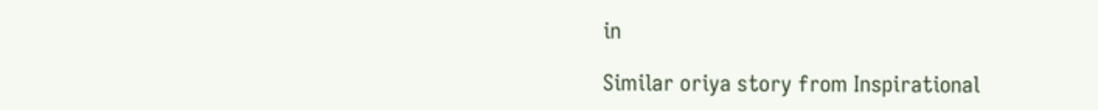in

Similar oriya story from Inspirational